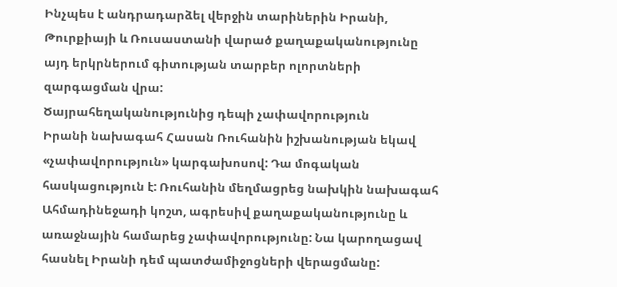Ինչպես է անդրադարձել վերջին տարիներին Իրանի, Թուրքիայի և Ռուսաստանի վարած քաղաքականությունը այդ երկրներում գիտության տարբեր ոլորտների զարգացման վրա:
Ծայրահեղականությունից դեպի չափավորություն
Իրանի նախագահ Հասան Ռուհանին իշխանության եկավ «չափավորություն» կարգախոսով: Դա մոգական հասկացություն է: Ռուհանին մեղմացրեց նախկին նախագահ Ահմադինեջադի կոշտ, ագրեսիվ քաղաքականությունը և առաջնային համարեց չափավորությունը: Նա կարողացավ հասնել Իրանի դեմ պատժամիջոցների վերացմանը: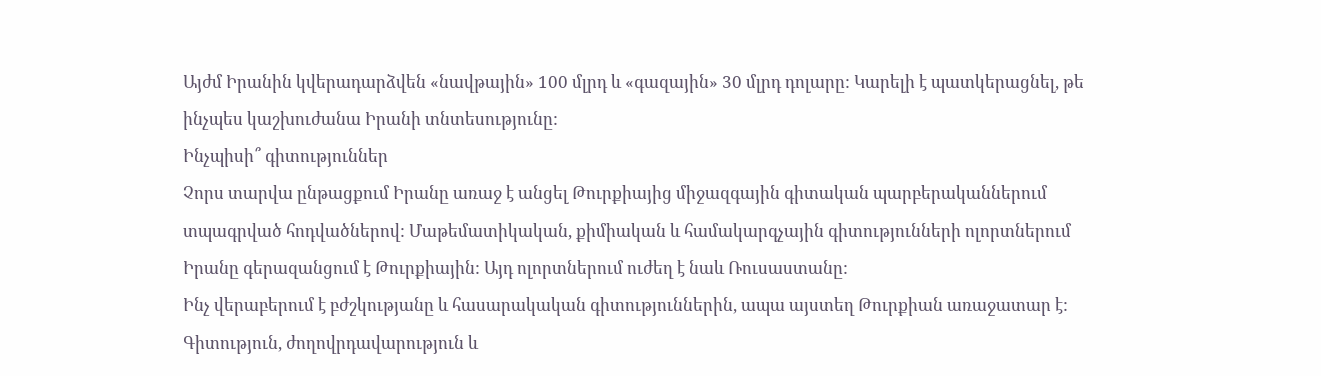Այժմ Իրանին կվերադարձվեն «նավթային» 100 մլրդ և «գազային» 30 մլրդ դոլարը: Կարելի է պատկերացնել, թե ինչպես կաշխուժանա Իրանի տնտեսությունը:
Ինչպիսի՞ գիտություններ
Չորս տարվա ընթացքում Իրանը առաջ է անցել Թուրքիայից միջազգային գիտական պարբերականներում տպագրված հոդվածներով: Մաթեմատիկական, քիմիական և համակարգչային գիտությունների ոլորտներում Իրանը գերազանցում է Թուրքիային: Այդ ոլորտներում ուժեղ է նաև Ռուսաստանը:
Ինչ վերաբերում է բժշկությանը և հասարակական գիտություններին, ապա այստեղ Թուրքիան առաջատար է:
Գիտություն, ժողովրդավարություն և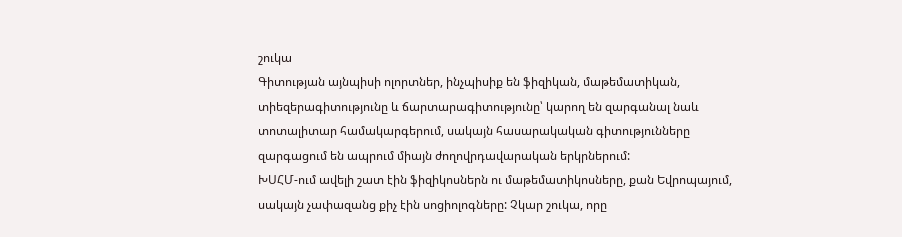շուկա
Գիտության այնպիսի ոլորտներ, ինչպիսիք են ֆիզիկան, մաթեմատիկան, տիեզերագիտությունը և ճարտարագիտությունը՝ կարող են զարգանալ նաև տոտալիտար համակարգերում, սակայն հասարակական գիտությունները զարգացում են ապրում միայն ժողովրդավարական երկրներում:
ԽՍՀՄ-ում ավելի շատ էին ֆիզիկոսներն ու մաթեմատիկոսները, քան Եվրոպայում, սակայն չափազանց քիչ էին սոցիոլոգները: Չկար շուկա, որը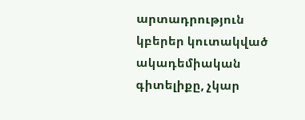արտադրություն կբերեր կուտակված ակադեմիական գիտելիքը, չկար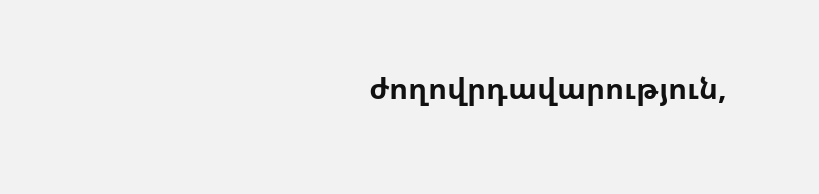ժողովրդավարություն,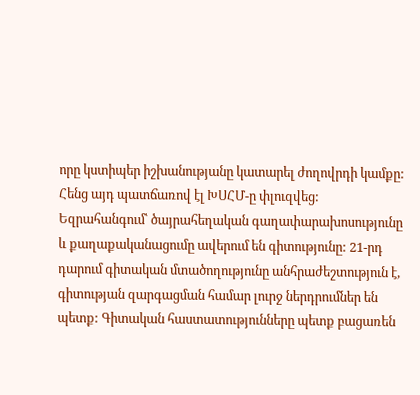որը կստիպեր իշխանությանը կատարել ժողովրդի կամքը: Հենց այդ պատճառով էլ ԽՍՀՄ-ը փլուզվեց:
Եզրահանգում՝ ծայրահեղական գաղափարախոսությունը և քաղաքականացումը ավերում են գիտությունը: 21-րդ դարում գիտական մտածողությունը անհրաժեշտություն է, գիտության զարգացման համար լուրջ ներդրումներ են պետք: Գիտական հաստատությունները պետք բացառեն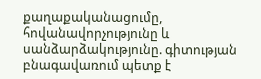քաղաքականացումը, հովանավորչությունը և սանձարձակությունը. գիտության բնագավառում պետք է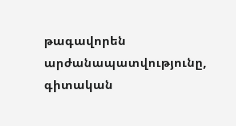թագավորեն արժանապատվությունը, գիտական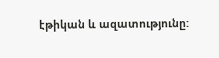էթիկան և ազատությունը: